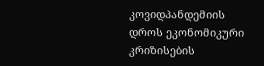კოვიდპანდემიის დროს ეკონომიკური კრიზისების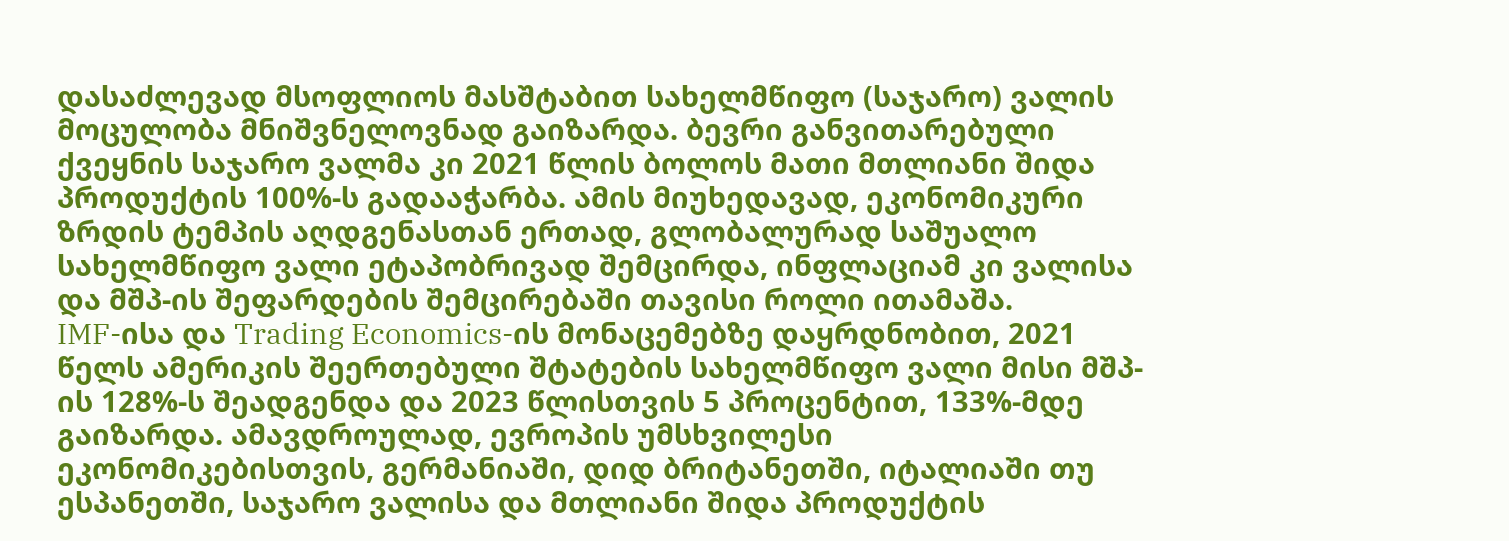დასაძლევად მსოფლიოს მასშტაბით სახელმწიფო (საჯარო) ვალის მოცულობა მნიშვნელოვნად გაიზარდა. ბევრი განვითარებული ქვეყნის საჯარო ვალმა კი 2021 წლის ბოლოს მათი მთლიანი შიდა პროდუქტის 100%-ს გადააჭარბა. ამის მიუხედავად, ეკონომიკური ზრდის ტემპის აღდგენასთან ერთად, გლობალურად საშუალო სახელმწიფო ვალი ეტაპობრივად შემცირდა, ინფლაციამ კი ვალისა და მშპ-ის შეფარდების შემცირებაში თავისი როლი ითამაშა.
IMF-ისა და Trading Economics-ის მონაცემებზე დაყრდნობით, 2021 წელს ამერიკის შეერთებული შტატების სახელმწიფო ვალი მისი მშპ-ის 128%-ს შეადგენდა და 2023 წლისთვის 5 პროცენტით, 133%-მდე გაიზარდა. ამავდროულად, ევროპის უმსხვილესი ეკონომიკებისთვის, გერმანიაში, დიდ ბრიტანეთში, იტალიაში თუ ესპანეთში, საჯარო ვალისა და მთლიანი შიდა პროდუქტის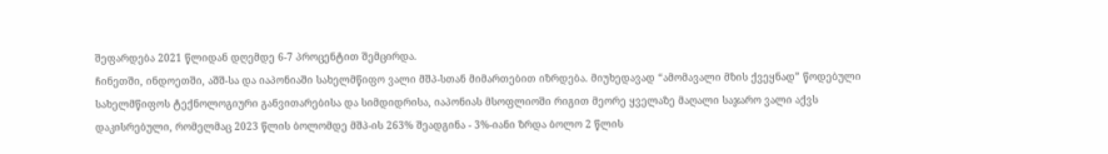შეფარდება 2021 წლიდან დღემდე 6-7 პროცენტით შემცირდა.
ჩინეთში, ინდოეთში, აშშ-სა და იაპონიაში სახელმწიფო ვალი მშპ-სთან მიმართებით იზრდება. მიუხედავად “ამომავალი მზის ქვეყნად” წოდებული სახელმწიფოს ტექნოლოგიური განვითარებისა და სიმდიდრისა, იაპონიას მსოფლიოში რიგით მეორე ყველაზე მაღალი საჯარო ვალი აქვს დაკისრებული, რომელმაც 2023 წლის ბოლომდე მშპ-ის 263% შეადგინა - 3%-იანი ზრდა ბოლო 2 წლის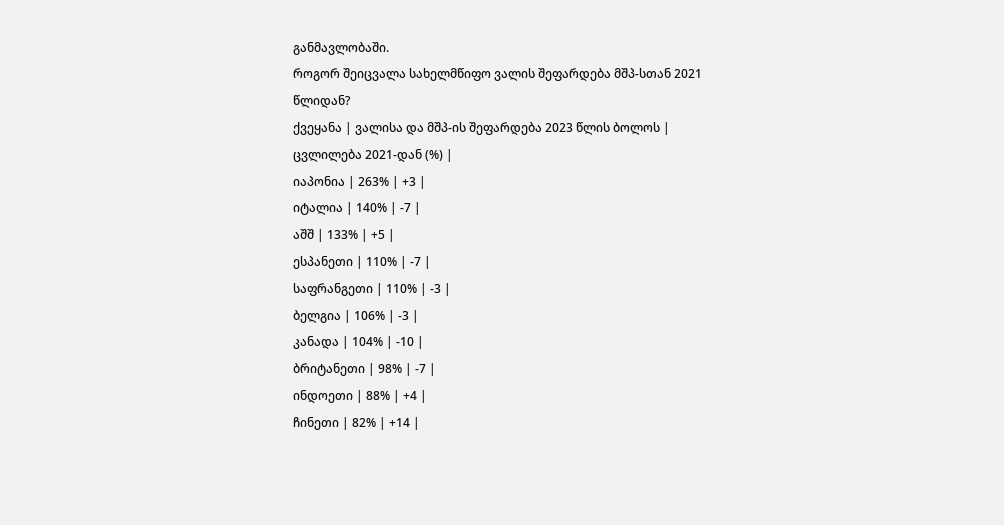განმავლობაში.
როგორ შეიცვალა სახელმწიფო ვალის შეფარდება მშპ-სთან 2021 წლიდან?
ქვეყანა | ვალისა და მშპ-ის შეფარდება 2023 წლის ბოლოს | ცვლილება 2021-დან (%) |
იაპონია | 263% | +3 |
იტალია | 140% | -7 |
აშშ | 133% | +5 |
ესპანეთი | 110% | -7 |
საფრანგეთი | 110% | -3 |
ბელგია | 106% | -3 |
კანადა | 104% | -10 |
ბრიტანეთი | 98% | -7 |
ინდოეთი | 88% | +4 |
ჩინეთი | 82% | +14 |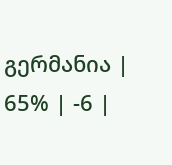გერმანია | 65% | -6 |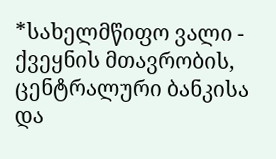*სახელმწიფო ვალი - ქვეყნის მთავრობის, ცენტრალური ბანკისა და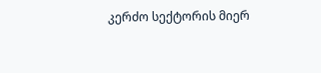კერძო სექტორის მიერ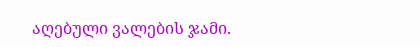აღებული ვალების ჯამი.